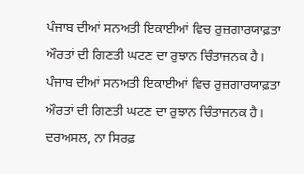ਪੰਜਾਬ ਦੀਆਂ ਸਨਅਤੀ ਇਕਾਈਆਂ ਵਿਚ ਰੁਜ਼ਗਾਰਯਾਫ਼ਤਾ ਔਰਤਾਂ ਦੀ ਗਿਣਤੀ ਘਟਣ ਦਾ ਰੁਝਾਨ ਚਿੰਤਾਜਨਕ ਹੈ।
ਪੰਜਾਬ ਦੀਆਂ ਸਨਅਤੀ ਇਕਾਈਆਂ ਵਿਚ ਰੁਜ਼ਗਾਰਯਾਫ਼ਤਾ ਔਰਤਾਂ ਦੀ ਗਿਣਤੀ ਘਟਣ ਦਾ ਰੁਝਾਨ ਚਿੰਤਾਜਨਕ ਹੈ। ਦਰਅਸਲ, ਨਾ ਸਿਰਫ਼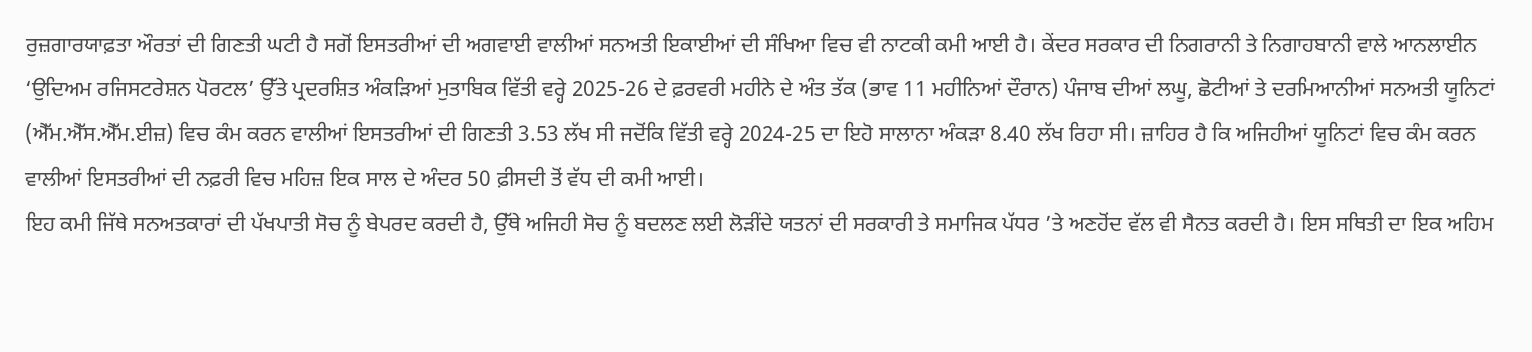ਰੁਜ਼ਗਾਰਯਾਫ਼ਤਾ ਔਰਤਾਂ ਦੀ ਗਿਣਤੀ ਘਟੀ ਹੈ ਸਗੋਂ ਇਸਤਰੀਆਂ ਦੀ ਅਗਵਾਈ ਵਾਲੀਆਂ ਸਨਅਤੀ ਇਕਾਈਆਂ ਦੀ ਸੰਖਿਆ ਵਿਚ ਵੀ ਨਾਟਕੀ ਕਮੀ ਆਈ ਹੈ। ਕੇਂਦਰ ਸਰਕਾਰ ਦੀ ਨਿਗਰਾਨੀ ਤੇ ਨਿਗਾਹਬਾਨੀ ਵਾਲੇ ਆਨਲਾਈਨ ‘ਉਦਿਅਮ ਰਜਿਸਟਰੇਸ਼ਨ ਪੋਰਟਲ’ ਉੱਤੇ ਪ੍ਰਦਰਸ਼ਿਤ ਅੰਕੜਿਆਂ ਮੁਤਾਬਿਕ ਵਿੱਤੀ ਵਰ੍ਹੇ 2025-26 ਦੇ ਫ਼ਰਵਰੀ ਮਹੀਨੇ ਦੇ ਅੰਤ ਤੱਕ (ਭਾਵ 11 ਮਹੀਨਿਆਂ ਦੌਰਾਨ) ਪੰਜਾਬ ਦੀਆਂ ਲਘੂ, ਛੋਟੀਆਂ ਤੇ ਦਰਮਿਆਨੀਆਂ ਸਨਅਤੀ ਯੂਨਿਟਾਂ (ਐੱਮ.ਐੱਸ.ਐੱਮ.ਈਜ਼) ਵਿਚ ਕੰਮ ਕਰਨ ਵਾਲੀਆਂ ਇਸਤਰੀਆਂ ਦੀ ਗਿਣਤੀ 3.53 ਲੱਖ ਸੀ ਜਦੋਂਕਿ ਵਿੱਤੀ ਵਰ੍ਹੇ 2024-25 ਦਾ ਇਹੋ ਸਾਲਾਨਾ ਅੰਕੜਾ 8.40 ਲੱਖ ਰਿਹਾ ਸੀ। ਜ਼ਾਹਿਰ ਹੈ ਕਿ ਅਜਿਹੀਆਂ ਯੂਨਿਟਾਂ ਵਿਚ ਕੰਮ ਕਰਨ ਵਾਲੀਆਂ ਇਸਤਰੀਆਂ ਦੀ ਨਫ਼ਰੀ ਵਿਚ ਮਹਿਜ਼ ਇਕ ਸਾਲ ਦੇ ਅੰਦਰ 50 ਫ਼ੀਸਦੀ ਤੋਂ ਵੱਧ ਦੀ ਕਮੀ ਆਈ।
ਇਹ ਕਮੀ ਜਿੱਥੇ ਸਨਅਤਕਾਰਾਂ ਦੀ ਪੱਖਪਾਤੀ ਸੋਚ ਨੂੰ ਬੇਪਰਦ ਕਰਦੀ ਹੈ, ਉੱਥੇ ਅਜਿਹੀ ਸੋਚ ਨੂੰ ਬਦਲਣ ਲਈ ਲੋੜੀਂਦੇ ਯਤਨਾਂ ਦੀ ਸਰਕਾਰੀ ਤੇ ਸਮਾਜਿਕ ਪੱਧਰ ’ਤੇ ਅਣਹੋਂਦ ਵੱਲ ਵੀ ਸੈਨਤ ਕਰਦੀ ਹੈ। ਇਸ ਸਥਿਤੀ ਦਾ ਇਕ ਅਹਿਮ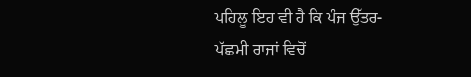ਪਹਿਲੂ ਇਹ ਵੀ ਹੈ ਕਿ ਪੰਜ ਉੱਤਰ-ਪੱਛਮੀ ਰਾਜਾਂ ਵਿਚੋਂ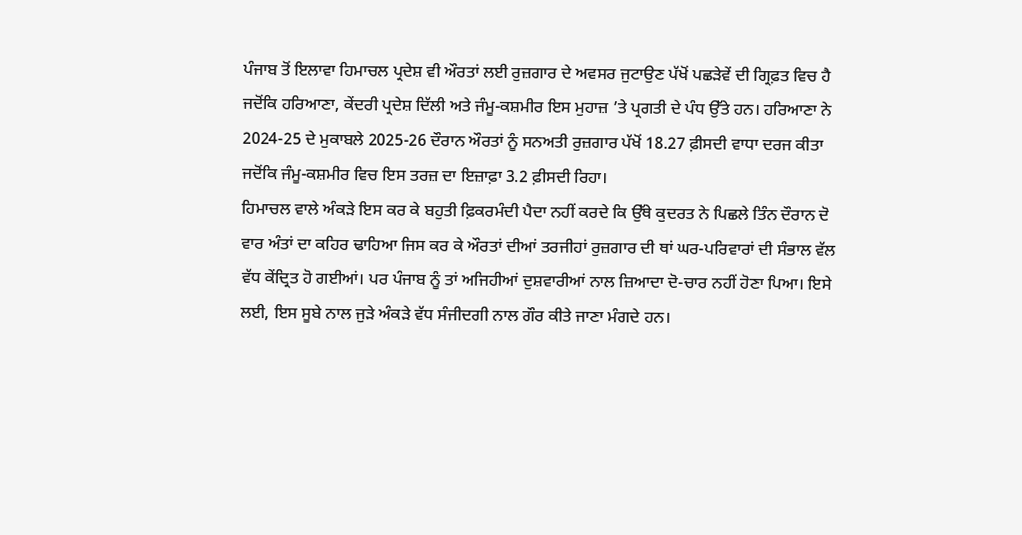ਪੰਜਾਬ ਤੋਂ ਇਲਾਵਾ ਹਿਮਾਚਲ ਪ੍ਰਦੇਸ਼ ਵੀ ਔਰਤਾਂ ਲਈ ਰੁਜ਼ਗਾਰ ਦੇ ਅਵਸਰ ਜੁਟਾਉਣ ਪੱਖੋਂ ਪਛੜੇਵੇਂ ਦੀ ਗ੍ਰਿਫ਼ਤ ਵਿਚ ਹੈ ਜਦੋਂਕਿ ਹਰਿਆਣਾ, ਕੇਂਦਰੀ ਪ੍ਰਦੇਸ਼ ਦਿੱਲੀ ਅਤੇ ਜੰਮੂ-ਕਸ਼ਮੀਰ ਇਸ ਮੁਹਾਜ਼ ’ਤੇ ਪ੍ਰਗਤੀ ਦੇ ਪੰਧ ਉੱਤੇ ਹਨ। ਹਰਿਆਣਾ ਨੇ 2024-25 ਦੇ ਮੁਕਾਬਲੇ 2025-26 ਦੌਰਾਨ ਔਰਤਾਂ ਨੂੰ ਸਨਅਤੀ ਰੁਜ਼ਗਾਰ ਪੱਖੋਂ 18.27 ਫ਼ੀਸਦੀ ਵਾਧਾ ਦਰਜ ਕੀਤਾ ਜਦੋਂਕਿ ਜੰਮੂ-ਕਸ਼ਮੀਰ ਵਿਚ ਇਸ ਤਰਜ਼ ਦਾ ਇਜ਼ਾਫ਼ਾ 3.2 ਫ਼ੀਸਦੀ ਰਿਹਾ।
ਹਿਮਾਚਲ ਵਾਲੇ ਅੰਕੜੇ ਇਸ ਕਰ ਕੇ ਬਹੁਤੀ ਫ਼ਿਕਰਮੰਦੀ ਪੈਦਾ ਨਹੀਂ ਕਰਦੇ ਕਿ ਉੱਥੇ ਕੁਦਰਤ ਨੇ ਪਿਛਲੇ ਤਿੰਨ ਦੌਰਾਨ ਦੋ ਵਾਰ ਅੰਤਾਂ ਦਾ ਕਹਿਰ ਢਾਹਿਆ ਜਿਸ ਕਰ ਕੇ ਔਰਤਾਂ ਦੀਆਂ ਤਰਜੀਹਾਂ ਰੁਜ਼ਗਾਰ ਦੀ ਥਾਂ ਘਰ-ਪਰਿਵਾਰਾਂ ਦੀ ਸੰਭਾਲ ਵੱਲ ਵੱਧ ਕੇਂਦ੍ਰਿਤ ਹੋ ਗਈਆਂ। ਪਰ ਪੰਜਾਬ ਨੂੰ ਤਾਂ ਅਜਿਹੀਆਂ ਦੁਸ਼ਵਾਰੀਆਂ ਨਾਲ ਜ਼ਿਆਦਾ ਦੋ-ਚਾਰ ਨਹੀਂ ਹੋਣਾ ਪਿਆ। ਇਸੇ ਲਈ, ਇਸ ਸੂਬੇ ਨਾਲ ਜੁੜੇ ਅੰਕੜੇ ਵੱਧ ਸੰਜੀਦਗੀ ਨਾਲ ਗੌਰ ਕੀਤੇ ਜਾਣਾ ਮੰਗਦੇ ਹਨ।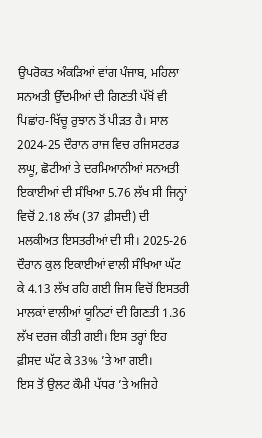ਉਪਰੋਕਤ ਅੰਕੜਿਆਂ ਵਾਂਗ ਪੰਜਾਬ, ਮਹਿਲਾ ਸਨਅਤੀ ਉੱਦਮੀਆਂ ਦੀ ਗਿਣਤੀ ਪੱਖੋਂ ਵੀ ਪਿਛਾਂਹ-ਖਿੱਚੂ ਰੁਝਾਨ ਤੋਂ ਪੀੜਤ ਹੈ। ਸਾਲ 2024-25 ਦੌਰਾਨ ਰਾਜ ਵਿਚ ਰਜਿਸਟਰਡ ਲਘੂ, ਛੋਟੀਆਂ ਤੇ ਦਰਮਿਆਨੀਆਂ ਸਨਅਤੀ ਇਕਾਈਆਂ ਦੀ ਸੰਖਿਆ 5.76 ਲੱਖ ਸੀ ਜਿਨ੍ਹਾਂ ਵਿਚੋਂ 2.18 ਲੱਖ (37 ਫ਼ੀਸਦੀ) ਦੀ ਮਲਕੀਅਤ ਇਸਤਰੀਆਂ ਦੀ ਸੀ। 2025-26 ਦੌਰਾਨ ਕੁਲ ਇਕਾਈਆਂ ਵਾਲੀ ਸੰਖਿਆ ਘੱਟ ਕੇ 4.13 ਲੱਖ ਰਹਿ ਗਈ ਜਿਸ ਵਿਚੋਂ ਇਸਤਰੀ ਮਾਲਕਾਂ ਵਾਲੀਆਂ ਯੂਨਿਟਾਂ ਦੀ ਗਿਣਤੀ 1.36 ਲੱਖ ਦਰਜ ਕੀਤੀ ਗਈ। ਇਸ ਤਰ੍ਹਾਂ ਇਹ ਫ਼ੀਸਦ ਘੱਟ ਕੇ 33% ’ਤੇ ਆ ਗਈ।
ਇਸ ਤੋਂ ਉਲਟ ਕੌਮੀ ਪੱਧਰ ’ਤੇ ਅਜਿਹੇ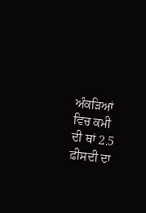ਅੰਕੜਿਆਂ ਵਿਚ ਕਮੀ ਦੀ ਥਾਂ 2.5 ਫ਼ੀਸਦੀ ਦਾ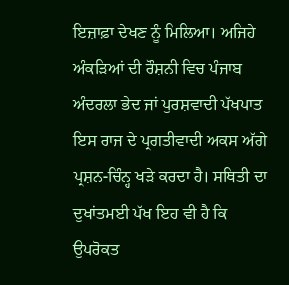ਇਜ਼ਾਫ਼ਾ ਦੇਖਣ ਨੂੰ ਮਿਲਿਆ। ਅਜਿਹੇ ਅੰਕੜਿਆਂ ਦੀ ਰੌਸ਼ਨੀ ਵਿਚ ਪੰਜਾਬ ਅੰਦਰਲਾ ਭੇਦ ਜਾਂ ਪੁਰਸ਼ਵਾਦੀ ਪੱਖਪਾਤ ਇਸ ਰਾਜ ਦੇ ਪ੍ਰਗਤੀਵਾਦੀ ਅਕਸ ਅੱਗੇ ਪ੍ਰਸ਼ਨ-ਚਿੰਨ੍ਹ ਖੜੇ ਕਰਦਾ ਹੈ। ਸਥਿਤੀ ਦਾ ਦੁਖਾਂਤਮਈ ਪੱਖ ਇਹ ਵੀ ਹੈ ਕਿ ਉਪਰੋਕਤ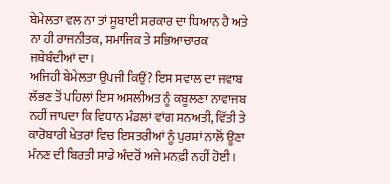ਬੇਮੇਲਤਾ ਵਲ ਨਾ ਤਾਂ ਸੂਬਾਈ ਸਰਕਾਰ ਦਾ ਧਿਆਨ ਹੈ ਅਤੇ ਨਾ ਹੀ ਰਾਜਨੀਤਕ, ਸਮਾਜਿਕ ਤੇ ਸਭਿਆਚਾਰਕ ਜਥੇਬੰਦੀਆਂ ਦਾ।
ਅਜਿਹੀ ਬੇਮੇਲਤਾ ਉਪਜੀ ਕਿਉਂ? ਇਸ ਸਵਾਲ ਦਾ ਜਵਾਬ ਲੱਭਣ ਤੋਂ ਪਹਿਲਾਂ ਇਸ ਅਸਲੀਅਤ ਨੂੰ ਕਬੂਲਣਾ ਨਾਵਾਜਬ ਨਹੀਂ ਜਾਪਦਾ ਕਿ ਵਿਧਾਨ ਮੰਡਲਾਂ ਵਾਂਗ ਸਨਅਤੀ, ਵਿੱਤੀ ਤੇ ਕਾਰੋਬਾਰੀ ਖੇਤਰਾਂ ਵਿਚ ਇਸਤਰੀਆਂ ਨੂੰ ਪੁਰਸ਼ਾਂ ਨਾਲੋਂ ਊਣਾ ਮੰਨਣ ਦੀ ਬਿਰਤੀ ਸਾਡੇ ਅੰਦਰੋਂ ਅਜੇ ਮਨਫ਼ੀ ਨਹੀਂ ਹੋਈ।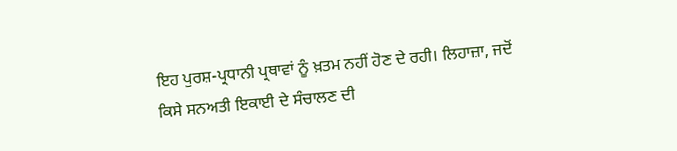ਇਹ ਪੁਰਸ਼-ਪ੍ਰਧਾਨੀ ਪ੍ਰਥਾਵਾਂ ਨੂੰ ਖ਼ਤਮ ਨਹੀਂ ਹੋਣ ਦੇ ਰਹੀ। ਲਿਹਾਜ਼ਾ, ਜਦੋਂ ਕਿਸੇ ਸਨਅਤੀ ਇਕਾਈ ਦੇ ਸੰਚਾਲਣ ਦੀ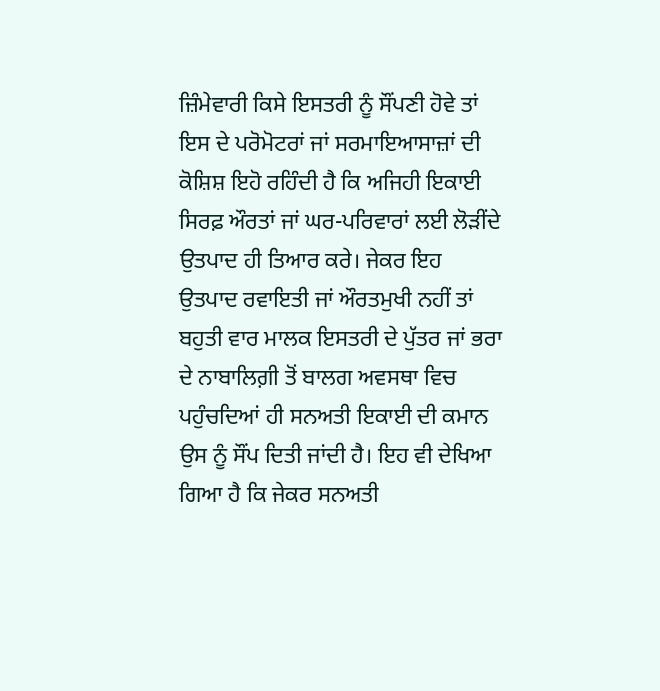ਜ਼ਿੰਮੇਵਾਰੀ ਕਿਸੇ ਇਸਤਰੀ ਨੂੰ ਸੌਂਪਣੀ ਹੋਵੇ ਤਾਂ ਇਸ ਦੇ ਪਰੋਮੋਟਰਾਂ ਜਾਂ ਸਰਮਾਇਆਸਾਜ਼ਾਂ ਦੀ ਕੋਸ਼ਿਸ਼ ਇਹੋ ਰਹਿੰਦੀ ਹੈ ਕਿ ਅਜਿਹੀ ਇਕਾਈ ਸਿਰਫ਼ ਔਰਤਾਂ ਜਾਂ ਘਰ-ਪਰਿਵਾਰਾਂ ਲਈ ਲੋੜੀਂਦੇ ਉਤਪਾਦ ਹੀ ਤਿਆਰ ਕਰੇ। ਜੇਕਰ ਇਹ ਉਤਪਾਦ ਰਵਾਇਤੀ ਜਾਂ ਔਰਤਮੁਖੀ ਨਹੀਂ ਤਾਂ ਬਹੁਤੀ ਵਾਰ ਮਾਲਕ ਇਸਤਰੀ ਦੇ ਪੁੱਤਰ ਜਾਂ ਭਰਾ ਦੇ ਨਾਬਾਲਿਗ਼ੀ ਤੋਂ ਬਾਲਗ ਅਵਸਥਾ ਵਿਚ ਪਹੁੰਚਦਿਆਂ ਹੀ ਸਨਅਤੀ ਇਕਾਈ ਦੀ ਕਮਾਨ ਉਸ ਨੂੰ ਸੌਂਪ ਦਿਤੀ ਜਾਂਦੀ ਹੈ। ਇਹ ਵੀ ਦੇਖਿਆ ਗਿਆ ਹੈ ਕਿ ਜੇਕਰ ਸਨਅਤੀ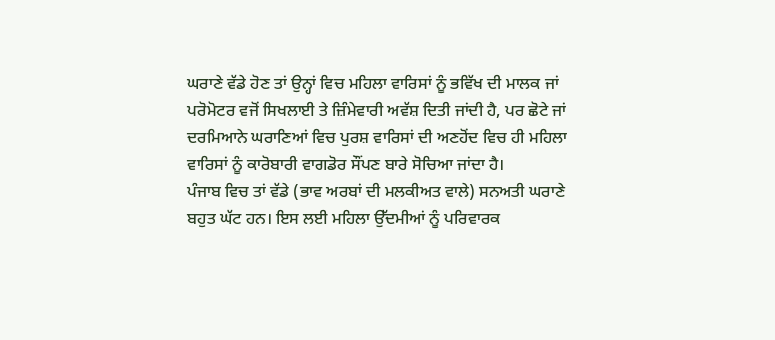ਘਰਾਣੇ ਵੱਡੇ ਹੋਣ ਤਾਂ ਉਨ੍ਹਾਂ ਵਿਚ ਮਹਿਲਾ ਵਾਰਿਸਾਂ ਨੂੰ ਭਵਿੱਖ ਦੀ ਮਾਲਕ ਜਾਂ ਪਰੋਮੋਟਰ ਵਜੋਂ ਸਿਖਲਾਈ ਤੇ ਜ਼ਿੰਮੇਵਾਰੀ ਅਵੱਸ਼ ਦਿਤੀ ਜਾਂਦੀ ਹੈ, ਪਰ ਛੋਟੇ ਜਾਂ ਦਰਮਿਆਨੇ ਘਰਾਣਿਆਂ ਵਿਚ ਪੁਰਸ਼ ਵਾਰਿਸਾਂ ਦੀ ਅਣਹੋਂਦ ਵਿਚ ਹੀ ਮਹਿਲਾ ਵਾਰਿਸਾਂ ਨੂੰ ਕਾਰੋਬਾਰੀ ਵਾਗਡੋਰ ਸੌਂਪਣ ਬਾਰੇ ਸੋਚਿਆ ਜਾਂਦਾ ਹੈ।
ਪੰਜਾਬ ਵਿਚ ਤਾਂ ਵੱਡੇ (ਭਾਵ ਅਰਬਾਂ ਦੀ ਮਲਕੀਅਤ ਵਾਲੇ) ਸਨਅਤੀ ਘਰਾਣੇ ਬਹੁਤ ਘੱਟ ਹਨ। ਇਸ ਲਈ ਮਹਿਲਾ ਉੱਦਮੀਆਂ ਨੂੰ ਪਰਿਵਾਰਕ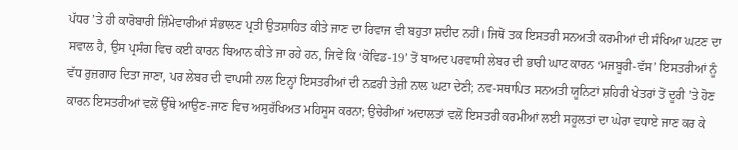ਪੱਧਰ ’ਤੇ ਹੀ ਕਾਰੋਬਾਰੀ ਜ਼ਿੰਮੇਵਾਰੀਆਂ ਸੰਭਾਲਣ ਪ੍ਰਤੀ ਉਤਸ਼ਾਹਿਤ ਕੀਤੇ ਜਾਣ ਦਾ ਰਿਵਾਜ ਵੀ ਬਹੁਤਾ ਸ਼ਦੀਦ ਨਹੀਂ। ਜਿਥੋਂ ਤਕ ਇਸਤਰੀ ਸਨਅਤੀ ਕਰਮੀਆਂ ਦੀ ਸੰਖਿਆ ਘਟਣ ਦਾ ਸਵਾਲ ਹੈ, ਉਸ ਪ੍ਰਸੰਗ ਵਿਚ ਕਈ ਕਾਰਨ ਬਿਆਨ ਕੀਤੇ ਜਾ ਰਹੇ ਹਨ, ਜਿਵੇਂ ਕਿ ‘ਕੋਵਿਡ-19’ ਤੋਂ ਬਾਅਦ ਪਰਵਾਸੀ ਲੇਬਰ ਦੀ ਭਾਰੀ ਘਾਟ ਕਾਰਨ ‘ਮਜਬੂਰੀ-ਵੱਸ’ ਇਸਤਰੀਆਂ ਨੂੰ ਵੱਧ ਰੁਜ਼ਗਾਰ ਦਿਤਾ ਜਾਣਾ, ਪਰ ਲੇਬਰ ਦੀ ਵਾਪਸੀ ਨਾਲ ਇਨ੍ਹਾਂ ਇਸਤਰੀਆਂ ਦੀ ਨਫ਼ਰੀ ਤੇਜ਼ੀ ਨਾਲ ਘਟਾ ਦੇਣੀ; ਨਵ-ਸਥਾਪਿਤ ਸਨਅਤੀ ਯੂਨਿਟਾਂ ਸ਼ਹਿਰੀ ਖੇਤਰਾਂ ਤੋਂ ਦੂਰੀ ’ਤੇ ਹੋਣ ਕਾਰਨ ਇਸਤਰੀਆਂ ਵਲੋਂ ਉੱਥੇ ਆਉਣ-ਜਾਣ ਵਿਚ ਅਸੁਰੱਖਿਅਤ ਮਹਿਸੂਸ ਕਰਨਾ; ਉਚੇਰੀਆਂ ਅਦਾਲਤਾਂ ਵਲੋਂ ਇਸਤਰੀ ਕਰਮੀਆਂ ਲਈ ਸਹੂਲਤਾਂ ਦਾ ਘੇਰਾ ਵਧਾਏ ਜਾਣ ਕਰ ਕੇ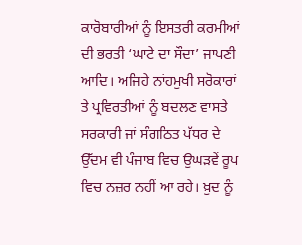ਕਾਰੋਬਾਰੀਆਂ ਨੂੰ ਇਸਤਰੀ ਕਰਮੀਆਂ ਦੀ ਭਰਤੀ ‘ਘਾਟੇ ਦਾ ਸੌਦਾ’ ਜਾਪਣੀ ਆਦਿ। ਅਜਿਹੇ ਨਾਂਹਮੁਖੀ ਸਰੋਕਾਰਾਂ ਤੇ ਪ੍ਰਵਿਰਤੀਆਂ ਨੂੰ ਬਦਲਣ ਵਾਸਤੇ ਸਰਕਾਰੀ ਜਾਂ ਸੰਗਠਿਤ ਪੱਧਰ ਦੇ ਉੱਦਮ ਵੀ ਪੰਜਾਬ ਵਿਚ ਉਘੜਵੇਂ ਰੂਪ ਵਿਚ ਨਜ਼ਰ ਨਹੀਂ ਆ ਰਹੇ। ਖ਼ੁਦ ਨੂੰ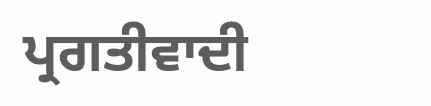ਪ੍ਰਗਤੀਵਾਦੀ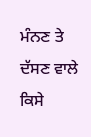ਮੰਨਣ ਤੇ ਦੱਸਣ ਵਾਲੇ ਕਿਸੇ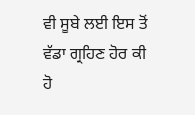ਵੀ ਸੂਬੇ ਲਈ ਇਸ ਤੋਂ ਵੱਡਾ ਗ੍ਰਹਿਣ ਹੋਰ ਕੀ ਹੋ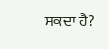ਸਕਦਾ ਹੈ?